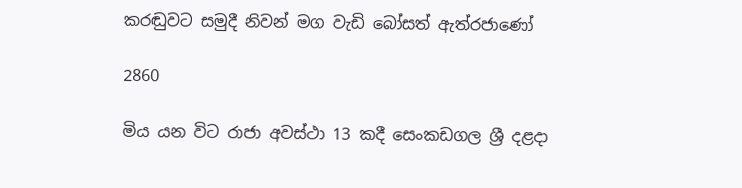කරඬුවට සමුදී නිවන් මග වැඩි බෝසත් ඇත්රජාණෝ

2860

මිය යන විට රාජා අවස්ථා 13 කදී සෙංකඩගල ශ්‍රී දළදා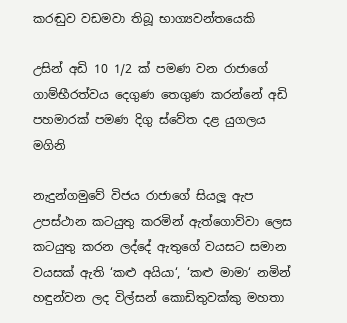කරඬුව වඩමවා තිබූ භාග්‍යවන්තයෙකි

උසින් අඩි 10 1/2 ක් පමණ වන රාජාගේ ගාම්භීරත්වය දෙගුණ තෙගුණ කරන්නේ අඩි පහමාරක් පමණ දිගු ස්වේත දළ යුගලය මගිනි

නැදුන්ගමුවේ විජය රාජාගේ සියලූ ඇප උපස්ථාන කටයුතු කරමින් ඇත්ගොව්වා ලෙස කටයුතු කරන ලද්දේ ඇතුගේ වයසට සමාන වයසක් ඇති ‘කළු අයියා‘, ‘කළු මාමා‘ නමින් හඳුන්වන ලද විල්සන් කොඩිතුවක්කු මහතා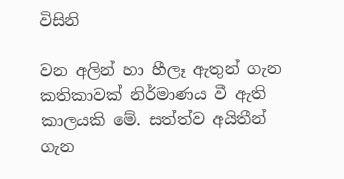විසිනි

වන අලින් හා හීලෑ ඇතුන් ගැන කතිකාවක් නිර්මාණය වී ඇති කාලයකි මේ. සත්ත්ව අයිතීන් ගැන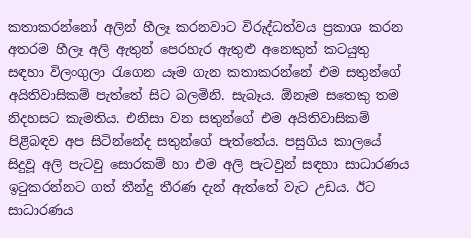කතාකරන්නෝ අලින් හීලෑ කරනවාට විරුද්ධත්වය ප්‍රකාශ කරන අතරම හීලෑ අලි ඇතුන් පෙරහැර ඇතුළු අනෙකුත් කටයුතු සඳහා විලංගුලා රැගෙන යෑම ගැන කතාකරන්නේ එම සතුන්ගේ අයිතිවාසිකම් පැත්තේ සිට බලමිනි. සැබෑය. ඕනෑම සතෙකු තම නිදහසට කැමතිය. එනිසා වන සතුන්ගේ එම අයිතිවාසිකම් පිළිබඳව අප සිටින්නේද සතුන්ගේ පැත්තේය. පසුගිය කාලයේ සිදුවූ අලි පැටවු සොරකම් හා එම අලි පැටවුන් සඳහා සාධාරණය ඉටුකරන්නට ගත් තීන්දු තීරණ දැන් ඇත්තේ වැට උඩය. ඊට සාධාරණය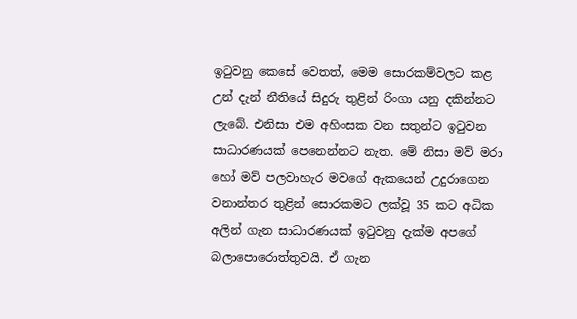ඉටුවනු කෙසේ වෙතත්, මෙම සොරකම්වලට කළ උන් දැන් නීතියේ සිදුරු තුළින් රිංගා යනු දකින්නට ලැබේ. එනිසා එම අහිංසක වන සතුන්ට ඉටුවන සාධාරණයක් පෙනෙන්නට නැත. මේ නිසා මව් මරා හෝ මව් පලවාහැර මවගේ ඇකයෙන් උදුරාගෙන වනාන්තර තුළින් සොරකමට ලක්වූ 35 කට අධික අලින් ගැන සාධාරණයක් ඉටුවනු දැක්ම අපගේ බලාපොරොත්තුවයි. ඒ ගැන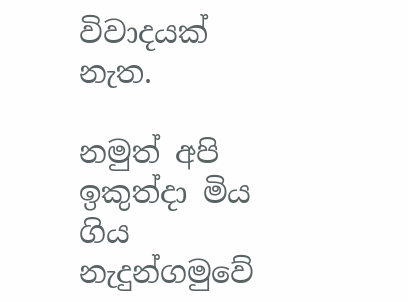විවාදයක් නැත.

නමුත් අපි ඉකුත්දා මිය ගිය නැදුන්ගමුවේ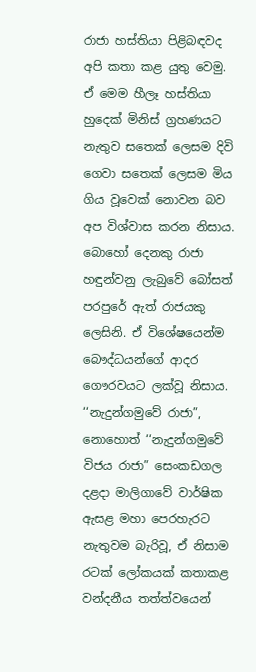රාජා හස්තියා පිළිබඳවද අපි කතා කළ යුතු වෙමු. ඒ මෙම හීලෑ හස්තියා හුදෙක් මිනිස් ග්‍රහණයට නැතුව සතෙක් ලෙසම දිවි ගෙවා සතෙක් ලෙසම මිය ගිය වූවෙක් නොවන බව අප විශ්වාස කරන නිසාය. බොහෝ දෙනකු රාජා හඳුන්වනු ලැබුවේ බෝසත් පරපුරේ ඇත් රාජයකු ලෙසිනි. ඒ විශේෂයෙන්ම බෞද්ධයන්ගේ ආදර ගෞරවයට ලක්වූ නිසාය. ‘‘නැදුන්ගමුවේ රාජා”, නොහොත් ‘‘නැදුන්ගමුවේ විජය රාජා” සෙංකඩගල දළදා මාලිගාවේ වාර්ෂික ඇසළ මහා පෙරහැරට නැතුවම බැරිවූ, ඒ නිසාම රටක් ලෝකයක් කතාකළ වන්දනීය තත්ත්වයෙන්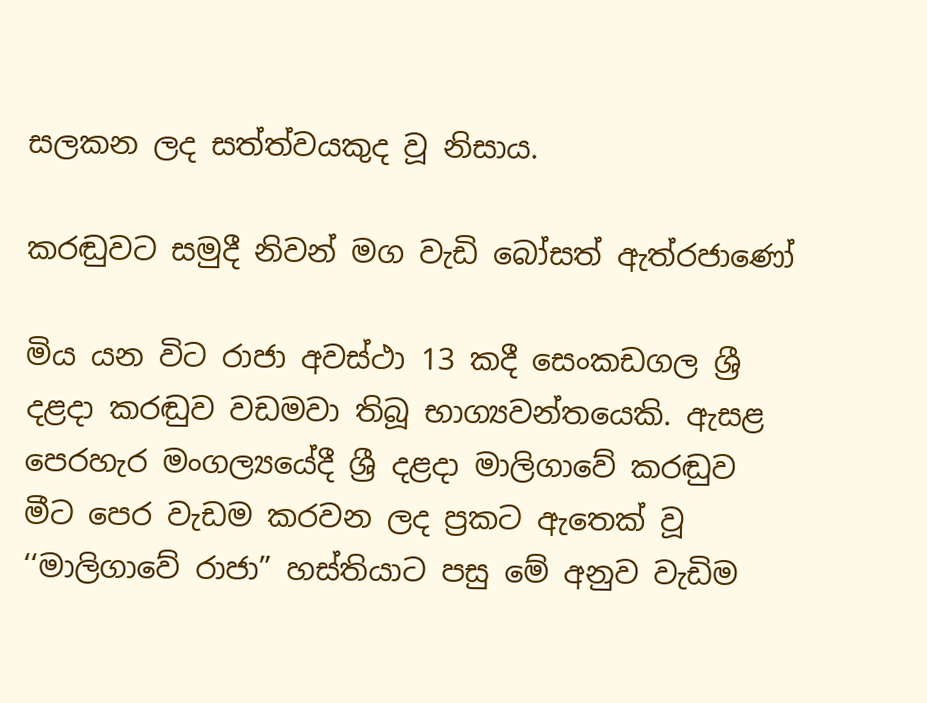සලකන ලද සත්ත්වයකුද වූ නිසාය.

කරඬුවට සමුදී නිවන් මග වැඩි බෝසත් ඇත්රජාණෝ

මිය යන විට රාජා අවස්ථා 13 කදී සෙංකඩගල ශ්‍රී දළදා කරඬුව වඩමවා තිබූ භාග්‍යවන්තයෙකි. ඇසළ පෙරහැර මංගල්‍යයේදී ශ්‍රී දළදා මාලිගාවේ කරඬුව මීට පෙර වැඩම කරවන ලද ප්‍රකට ඇතෙක් වූ ‘‘මාලිගාවේ රාජා” හස්තියාට පසු මේ අනුව වැඩිම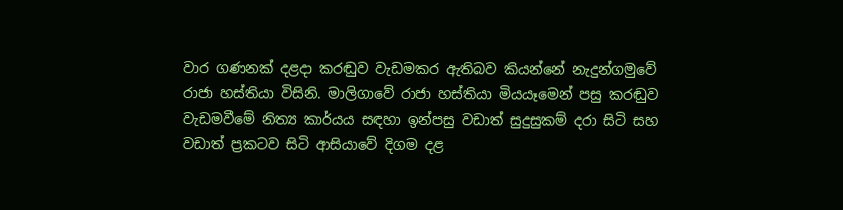වාර ගණනක් දළදා කරඬුව වැඩමකර ඇතිබව කියන්නේ නැදුන්ගමුවේ රාජා හස්තියා විසිනි. මාලිගාවේ රාජා හස්තියා මියයෑමෙන් පසු කරඬුව වැඩමවීමේ නිත්‍ය කාර්යය සඳහා ඉන්පසු වඩාත් සුදුසුකම් දරා සිටි සහ වඩාත් ප්‍රකටව සිටි ආසියාවේ දිගම දළ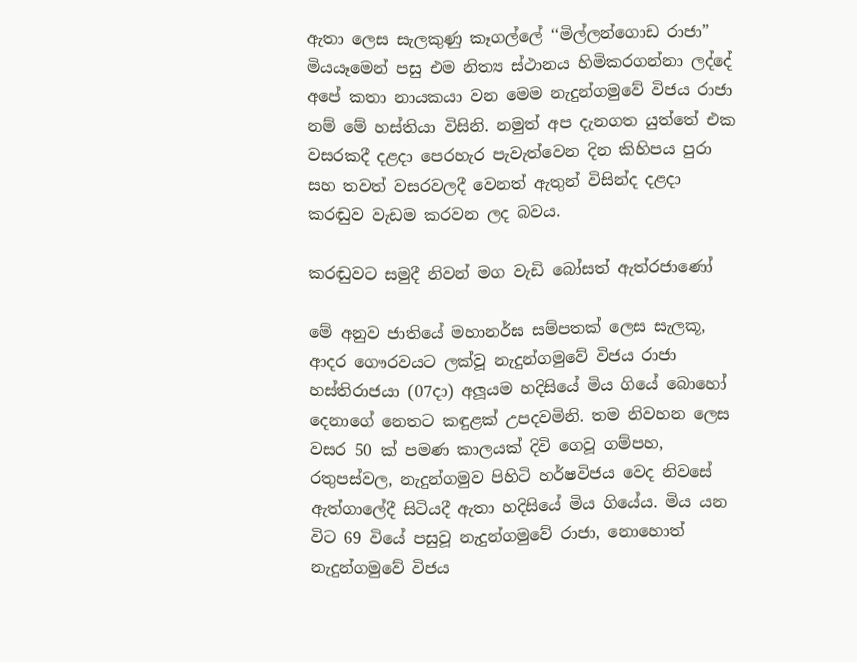ඇතා ලෙස සැලකුණු කෑගල්ලේ ‘‘මිල්ලන්ගොඩ රාජා” මියයෑමෙන් පසු එම නිත්‍ය ස්ථානය හිමිකරගන්නා ලද්දේ අපේ කතා නායකයා වන මෙම නැදුන්ගමුවේ විජය රාජා නම් මේ හස්තියා විසිනි. නමුත් අප දැනගත යුත්තේ එක වසරකදී දළදා පෙරහැර පැවැත්වෙන දින කිහිපය පුරා සහ තවත් වසරවලදී වෙනත් ඇතුන් විසින්ද දළදා කරඬුව වැඩම කරවන ලද බවය.

කරඬුවට සමුදී නිවන් මග වැඩි බෝසත් ඇත්රජාණෝ

මේ අනුව ජාතියේ මහානර්ඝ සම්පතක් ලෙස සැලකූ, ආදර ගෞරවයට ලක්වූ නැදුන්ගමුවේ විජය රාජා හස්තිරාජයා (07දා) අලූයම හදිසියේ මිය ගියේ බොහෝ දෙනාගේ නෙතට කඳුළක් උපදවමිනි. තම නිවහන ලෙස වසර 50 ක් පමණ කාලයක් දිවි ගෙවූ ගම්පහ, රතුපස්වල, නැදුන්ගමුව පිහිටි හර්ෂවිජය වෙද නිවසේ ඇත්ගාලේදී සිටියදී ඇතා හදිසියේ මිය ගියේය. මිය යන විට 69 වියේ පසුවූ නැදුන්ගමුවේ රාජා, නොහොත් නැදුන්ගමුවේ විජය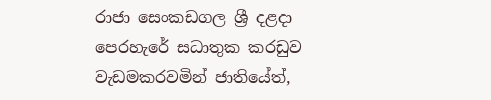රාජා සෙංකඩගල ශ්‍රී දළදා පෙරහැරේ සධාතුක කරඩුව වැඩමකරවමින් ජාතියේත්,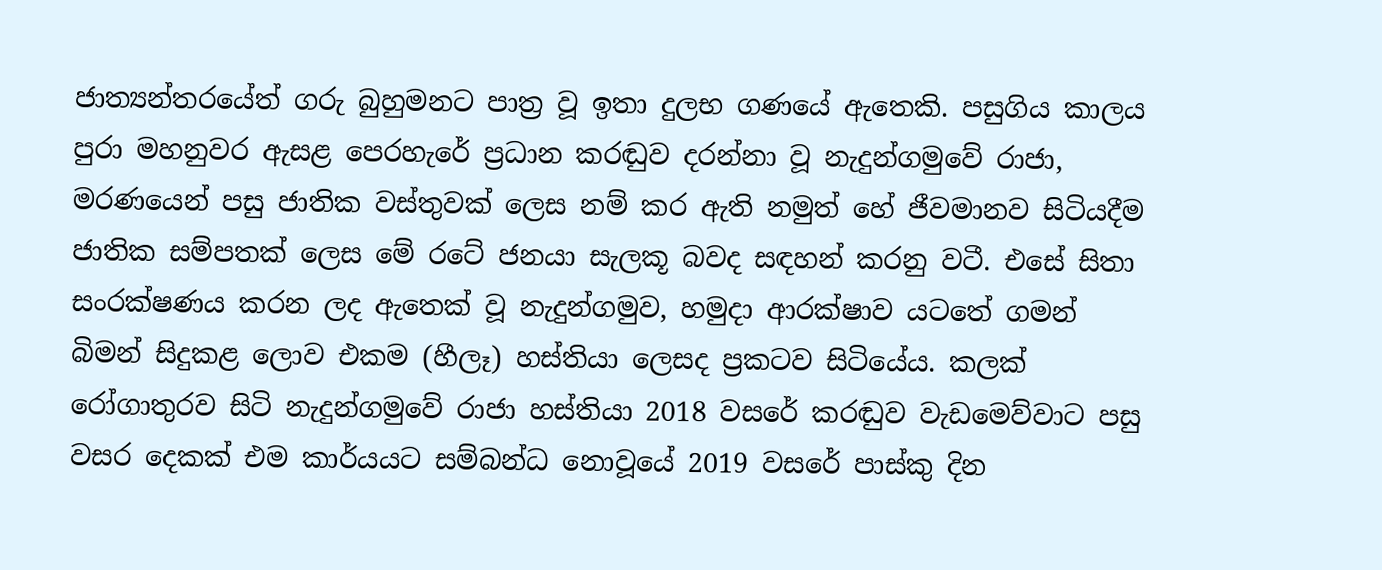ජාත්‍යන්තරයේත් ගරු බුහුමනට පාත්‍ර වූ ඉතා දුලභ ගණයේ ඇතෙකි. පසුගිය කාලය පුරා මහනුවර ඇසළ පෙරහැරේ ප්‍රධාන කරඬුව දරන්නා වූ නැදුන්ගමුවේ රාජා, මරණයෙන් පසු ජාතික වස්තුවක් ලෙස නම් කර ඇති නමුත් හේ ජීවමානව සිටියදීම ජාතික සම්පතක් ලෙස මේ රටේ ජනයා සැලකූ බවද සඳහන් කරනු වටී. එසේ සිතා සංරක්ෂණය කරන ලද ඇතෙක් වූ නැදුන්ගමුව, හමුදා ආරක්ෂාව යටතේ ගමන් බිමන් සිදුකළ ලොව එකම (හීලෑ) හස්තියා ලෙසද ප්‍රකටව සිටියේය. කලක් රෝගාතුරව සිටි නැදුන්ගමුවේ රාජා හස්තියා 2018 වසරේ කරඬුව වැඩමෙව්වාට පසු වසර දෙකක් එම කාර්යයට සම්බන්ධ නොවූයේ 2019 වසරේ පාස්කු දින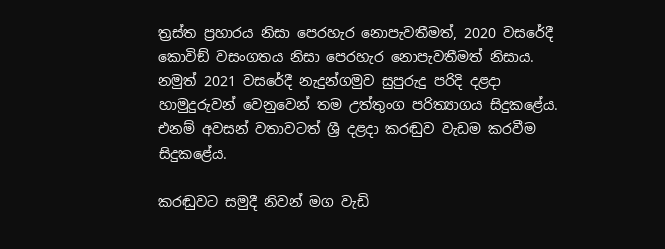ත්‍රස්ත ප්‍රහාරය නිසා පෙරහැර නොපැවතීමත්, 2020 වසරේදී කොවිඞ් වසංගතය නිසා පෙරහැර නොපැවතීමත් නිසාය. නමුත් 2021 වසරේදී නැදුන්ගමුව සුපුරුදු පරිදි දළදා හාමුදුරුවන් වෙනුවෙන් තම උත්තුංග පරිත්‍යාගය සිදුකළේය. එනම් අවසන් වතාවටත් ශ්‍රී දළදා කරඬුව වැඩම කරවීම සිදුකළේය.

කරඬුවට සමුදී නිවන් මග වැඩි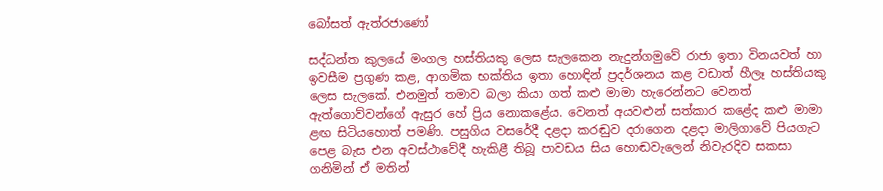බෝසත් ඇත්රජාණෝ

සද්ධන්ත කුලයේ මංගල හස්තියකු ලෙස සැලකෙන නැදුන්ගමුවේ රාජා ඉතා විනයවත් හා ඉවසීම ප්‍රගුණ කළ, ආගමික භක්තිය ඉතා හොඳින් ප්‍රදර්ශනය කළ වඩාත් හීලෑ හස්තියකු ලෙස සැලකේ. එනමුත් තමාව බලා කියා ගත් කළු මාමා හැරෙන්නට වෙනත් ඇත්ගොව්වන්ගේ ඇසුර හේ ප්‍රිය නොකළේය. වෙනත් අයවළුන් සත්කාර කළේද කළු මාමා ළඟ සිටියහොත් පමණි. පසුගිය වසරේදී දළදා කරඬුව දරාගෙන දළදා මාලිගාවේ පියගැට පෙළ බැස එන අවස්ථාවේදී හැකිළී තිබූ පාවඩය සිය හොඬවැලෙන් නිවැරදිව සකසා ගනිමින් ඒ මතින්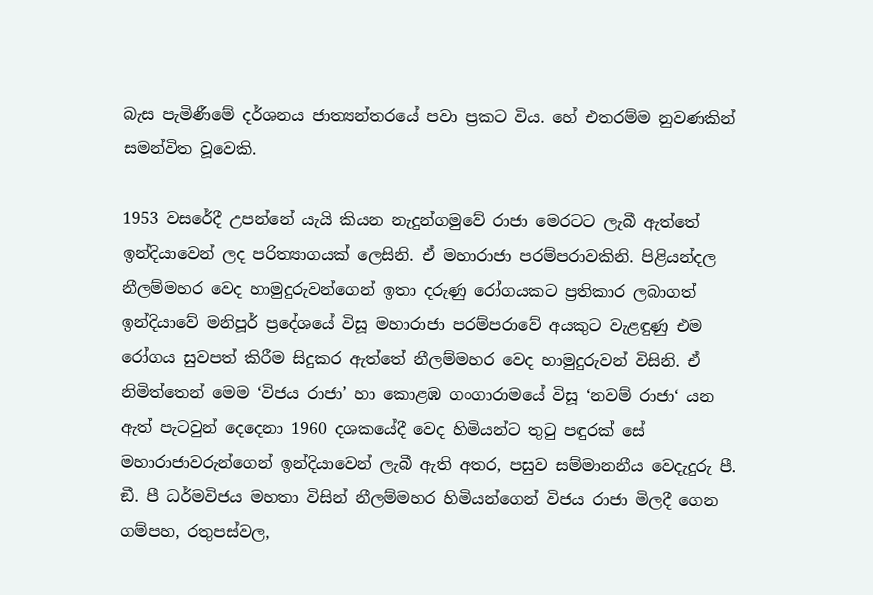බැස පැමිණීමේ දර්ශනය ජාත්‍යන්තරයේ පවා ප්‍රකට විය. හේ එතරම්ම නුවණකින් සමන්විත වූවෙකි.

1953 වසරේදී උපන්නේ යැයි කියන නැදුන්ගමුවේ රාජා මෙරටට ලැබී ඇත්තේ ඉන්දියාවෙන් ලද පරිත්‍යාගයක් ලෙසිනි. ඒ මහාරාජා පරම්පරාවකිනි. පිළියන්දල නීලම්මහර වෙද හාමුදුරුවන්ගෙන් ඉතා දරුණු රෝගයකට ප්‍රතිකාර ලබාගත් ඉන්දියාවේ මනිපූර් ප්‍රදේශයේ විසූ මහාරාජා පරම්පරාවේ අයකුට වැළඳුණු එම රෝගය සුවපත් කිරීම සිදුකර ඇත්තේ නීලම්මහර වෙද හාමුදුරුවන් විසිනි. ඒ නිමිත්තෙන් මෙම ‘විජය රාජා’ හා කොළඹ ගංගාරාමයේ විසූ ‘නවම් රාජා‘ යන ඇත් පැටවුන් දෙදෙනා 1960 දශකයේදී වෙද හිමියන්ට තුටු පඳුරක් සේ මහාරාජාවරුන්ගෙන් ඉන්දියාවෙන් ලැබී ඇති අතර, පසුව සම්මානනීය වෙදැදුරු පී. ඞී. පී ධර්මවිජය මහතා විසින් නීලම්මහර හිමියන්ගෙන් විජය රාජා මිලදී ගෙන ගම්පහ, රතුපස්වල,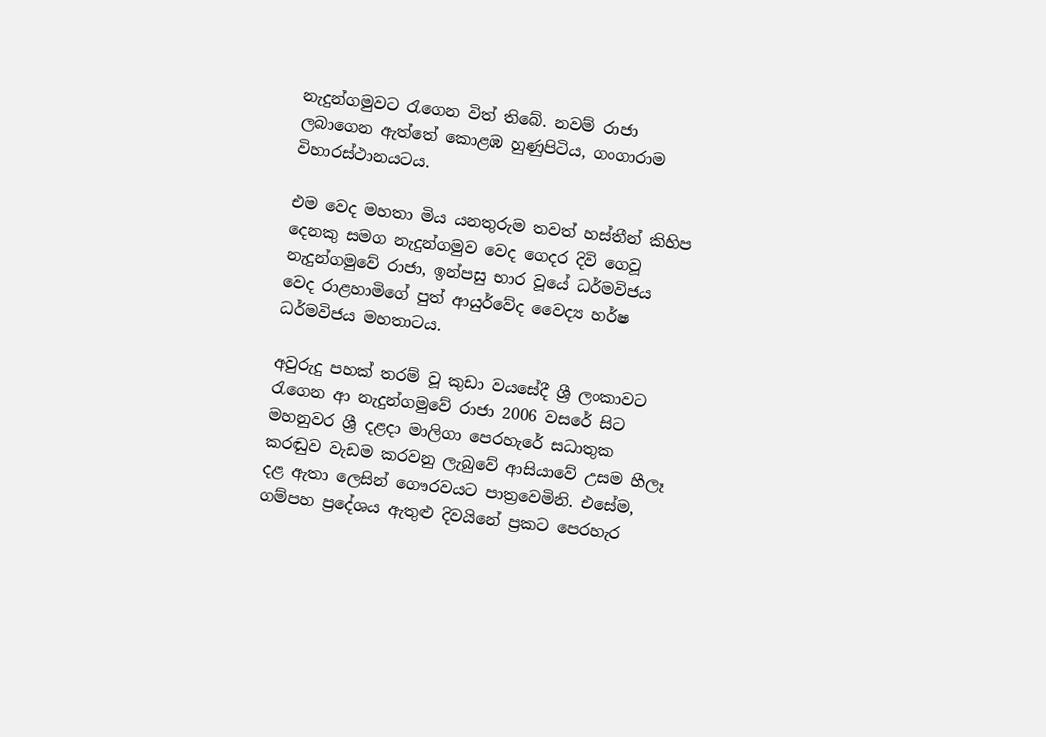නැදුන්ගමුවට රැගෙන විත් තිබේ. නවම් රාජා ලබාගෙන ඇත්තේ කොළඹ හුණුපිටිය, ගංගාරාම විහාරස්ථානයටය.

එම වෙද මහතා මිය යනතුරුම තවත් හස්තීන් කිහිප දෙනකු සමග නැදුන්ගමුව වෙද ගෙදර දිවි ගෙවූ නැදුන්ගමුවේ රාජා, ඉන්පසු භාර වූයේ ධර්මවිජය වෙද රාළහාමිගේ පුත් ආයුර්වේද වෛද්‍ය හර්ෂ ධර්මවිජය මහතාටය.

අවුරුදු පහක් තරම් වූ කුඩා වයසේදී ශ්‍රී ලංකාවට රැගෙන ආ නැදුන්ගමුවේ රාජා 2006 වසරේ සිට මහනුවර ශ්‍රී දළදා මාලිගා පෙරහැරේ සධාතුක කරඬුව වැඩම කරවනු ලැබුවේ ආසියාවේ උසම හීලෑ දළ ඇතා ලෙසින් ගෞරවයට පාත්‍රවෙමිනි. එසේම, ගම්පහ ප්‍රදේශය ඇතුළු දිවයිනේ ප්‍රකට පෙරහැර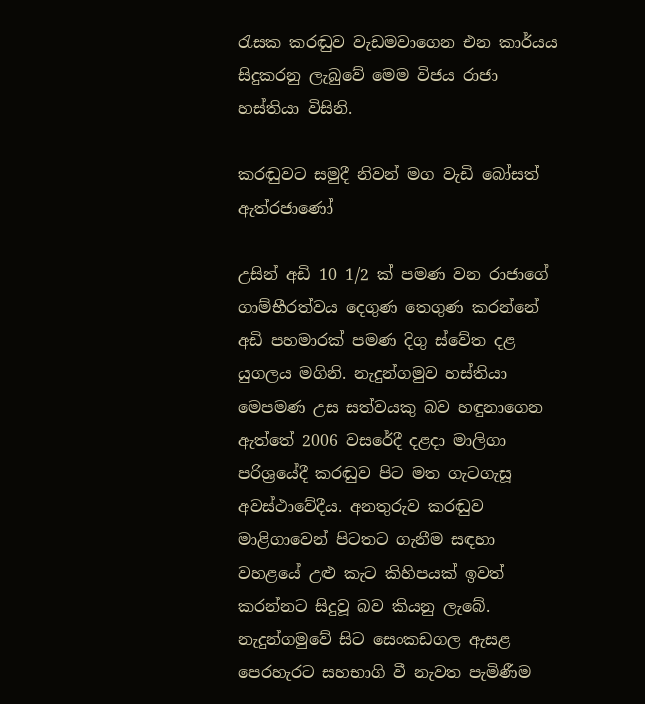රැසක කරඬුව වැඩමවාගෙන එන කාර්යය සිදුකරනු ලැබුවේ මෙම විජය රාජා හස්තියා විසිනි.

කරඬුවට සමුදී නිවන් මග වැඩි බෝසත් ඇත්රජාණෝ

උසින් අඩි 10 1/2 ක් පමණ වන රාජාගේ ගාම්භීරත්වය දෙගුණ තෙගුණ කරන්නේ අඩි පහමාරක් පමණ දිගු ස්වේත දළ යුගලය මගිනි. නැදුන්ගමුව හස්තියා මෙපමණ උස සත්වයකු බව හඳුනාගෙන ඇත්තේ 2006 වසරේදී දළදා මාලිගා පරිශ්‍රයේදී කරඬුව පිට මත ගැටගැසූ අවස්ථාවේදීය. අනතුරුව කරඬුව මාළිගාවෙන් පිටතට ගැනීම සඳහා වහළයේ උළු කැට කිහිපයක් ඉවත් කරන්නට සිදුවූ බව කියනු ලැබේ. නැදුන්ගමුවේ සිට සෙංකඩගල ඇසළ පෙරහැරට සහභාගි වී නැවත පැමිණීම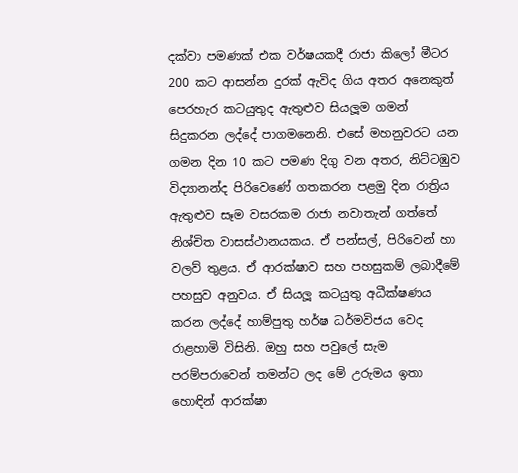දක්වා පමණක් එක වර්ෂයකදී රාජා කිලෝ මීටර 200 කට ආසන්න දුරක් ඇවිද ගිය අතර අනෙකුත් පෙරහැර කටයුතුද ඇතුළුව සියලූම ගමන් සිදුකරන ලද්දේ පාගමනෙනි. එසේ මහනුවරට යන ගමන දින 10 කට පමණ දිගු වන අතර, නිට්ටඹුව විද්‍යානන්ද පිරිවෙණේ ගතකරන පළමු දින රාත්‍රිය ඇතුළුව සෑම වසරකම රාජා නවාතැන් ගත්තේ නිශ්චිත වාසස්ථානයකය. ඒ පන්සල්, පිරිවෙන් හා වලව් තුළය. ඒ ආරක්ෂාව සහ පහසුකම් ලබාදීමේ පහසුව අනුවය. ඒ සියලූ කටයුතු අධීක්ෂණය කරන ලද්දේ හාම්පුතු හර්ෂ ධර්මවිජය වෙද රාළහාමි විසිනි. ඔහු සහ පවුලේ සැම පරම්පරාවෙන් තමන්ට ලද මේ උරුමය ඉතා හොඳින් ආරක්ෂා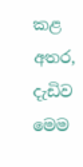කළ අතර, දැඩිව මෙම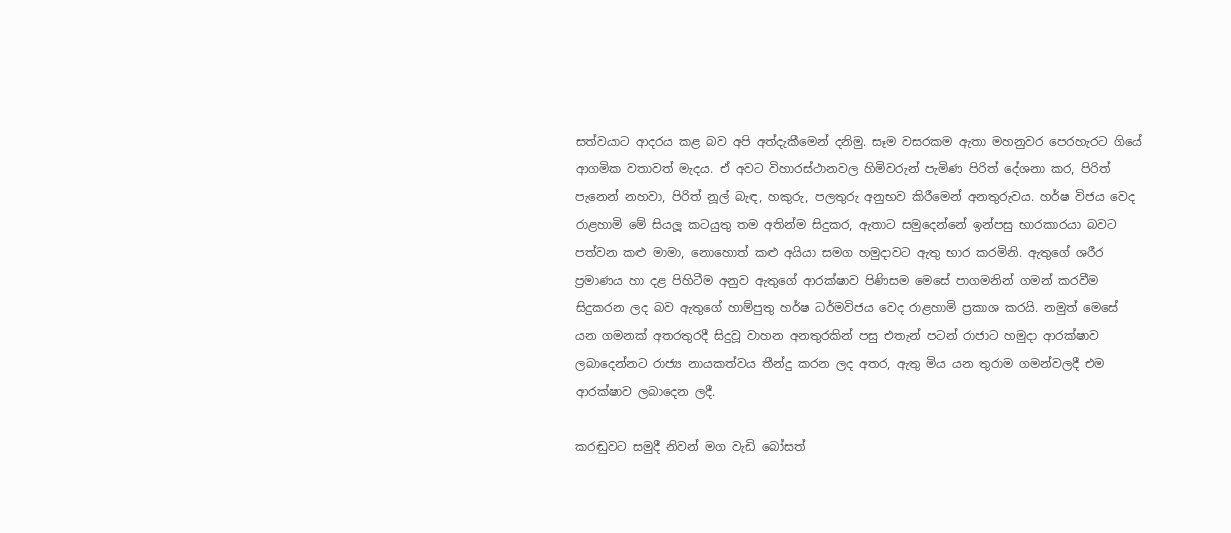සත්වයාට ආදරය කළ බව අපි අත්දැකීමෙන් දනිමු. සෑම වසරකම ඇතා මහනුවර පෙරහැරට ගියේ ආගමික වතාවත් මැදය. ඒ අවට විහාරස්ථානවල හිමිවරුන් පැමිණ පිරිත් දේශනා කර, පිරිත් පැනෙන් නහවා, පිරිත් නූල් බැඳ, හකුරු, පලතුරු අනුභව කිරීමෙන් අනතුරුවය. හර්ෂ විජය වෙද රාළහාමි මේ සියලූ කටයුතු තම අතින්ම සිදුකර, ඇතාට සමුදෙන්නේ ඉන්පසු භාරකාරයා බවට පත්වන කළු මාමා, නොහොත් කළු අයියා සමග හමුදාවට ඇතු භාර කරමිනි. ඇතුගේ ශරීර ප්‍රමාණය හා දළ පිහිටීම අනුව ඇතුගේ ආරක්ෂාව පිණිසම මෙසේ පාගමනින් ගමන් කරවීම සිදුකරන ලද බව ඇතුගේ හාම්පුතු හර්ෂ ධර්මවිජය වෙද රාළහාමි ප්‍රකාශ කරයි. නමුත් මෙසේ යන ගමනක් අතරතුරදී සිදුවූ වාහන අනතුරකින් පසු එතැන් පටන් රාජාට හමුදා ආරක්ෂාව ලබාදෙන්නට රාජ්‍ය නායකත්වය තීන්දු කරන ලද අතර, ඇතු මිය යන තුරාම ගමන්වලදී එම ආරක්ෂාව ලබාදෙන ලදී.

කරඬුවට සමුදී නිවන් මග වැඩි බෝසත්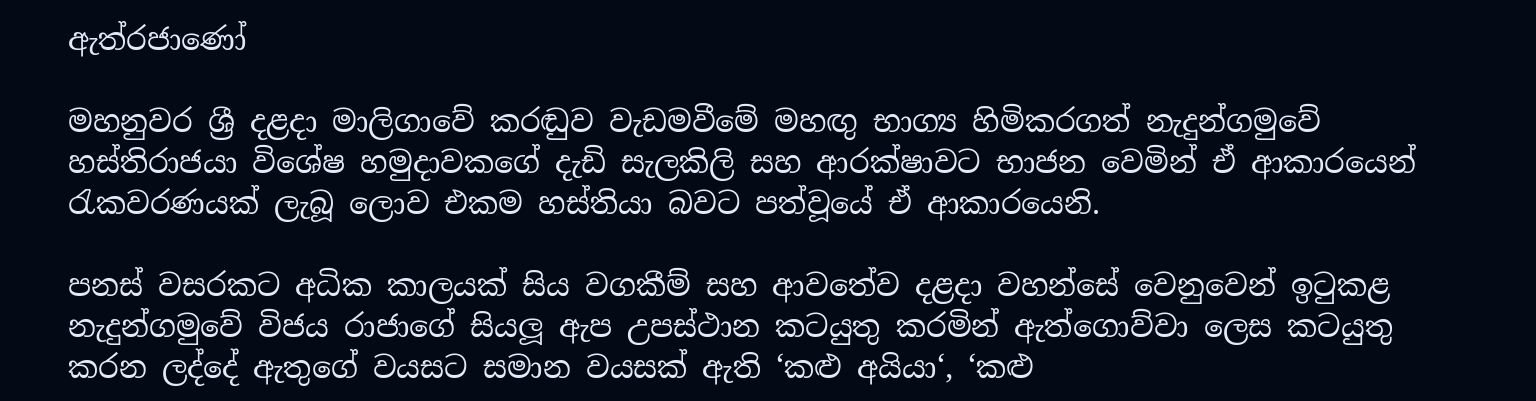ඇත්රජාණෝ

මහනුවර ශ්‍රී දළදා මාලිගාවේ කරඬුව වැඩමවීමේ මහඟු භාග්‍ය හිමිකරගත් නැදුන්ගමුවේ හස්තිරාජයා විශේෂ හමුදාවකගේ දැඩි සැලකිලි සහ ආරක්ෂාවට භාජන වෙමින් ඒ ආකාරයෙන් රැකවරණයක් ලැබූ ලොව එකම හස්තියා බවට පත්වූයේ ඒ ආකාරයෙනි.

පනස් වසරකට අධික කාලයක් සිය වගකීම් සහ ආවතේව දළදා වහන්සේ වෙනුවෙන් ඉටුකළ නැදුන්ගමුවේ විජය රාජාගේ සියලූ ඇප උපස්ථාන කටයුතු කරමින් ඇත්ගොව්වා ලෙස කටයුතු කරන ලද්දේ ඇතුගේ වයසට සමාන වයසක් ඇති ‘කළු අයියා‘, ‘කළු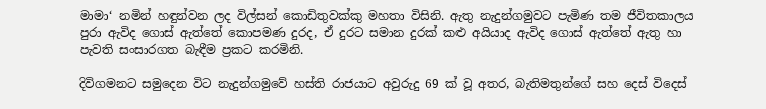මාමා‘ නමින් හඳුන්වන ලද විල්සන් කොඩිතුවක්කු මහතා විසිනි. ඇතු නැදුන්ගමුවට පැමිණ තම ජීවිතකාලය පුරා ඇවිද ගොස් ඇත්තේ කොපමණ දුරද, ඒ දුරට සමාන දුරක් කළු අයියාද ඇවිද ගොස් ඇත්තේ ඇතු හා පැවති සංසාරගත බැඳීම ප්‍රකට කරමිනි.

දිවිගමනට සමුදෙන විට නැදුන්ගමුවේ හස්ති රාජයාට අවුරුදු 69 ක් වූ අතර, බැතිමතුන්ගේ සහ දෙස් විදෙස්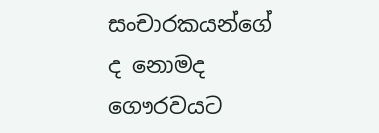සංචාරකයන්ගේ ද නොමද ගෞරවයට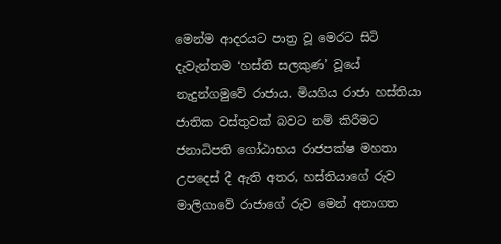මෙන්ම ආදරයට පාත්‍ර වූ මෙරට සිටි දැවැන්තම ‘හස්ති සලකුණ’ වූයේ නැදුන්ගමුවේ රාජාය. මියගිය රාජා හස්තියා ජාතික වස්තුවක් බවට නම් කිරීමට ජනාධිපති ගෝඨාභය රාජපක්ෂ මහතා උපදෙස් දී ඇති අතර, හස්තියාගේ රුව මාලිගාවේ රාජාගේ රුව මෙන් අනාගත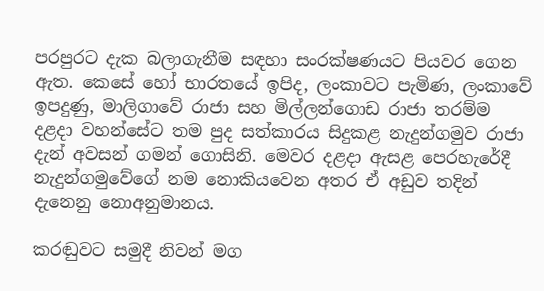පරපුරට දැක බලාගැනීම සඳහා සංරක්ෂණයට පියවර ගෙන ඇත. කෙසේ හෝ භාරතයේ ඉපිද, ලංකාවට පැමිණ, ලංකාවේ ඉපදුණු, මාලිගාවේ රාජා සහ මිල්ලන්ගොඩ රාජා තරම්ම දළදා වහන්සේට තම පුද සත්කාරය සිදුකළ නැදුන්ගමුව රාජා දැන් අවසන් ගමන් ගොසිනි. මෙවර දළදා ඇසළ පෙරහැරේදී නැදුන්ගමුවේගේ නම නොකියවෙන අතර ඒ අඩුව තදින් දැනෙනු නොඅනුමානය.

කරඬුවට සමුදී නිවන් මග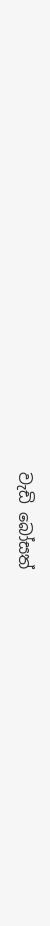වැඩි බෝසත්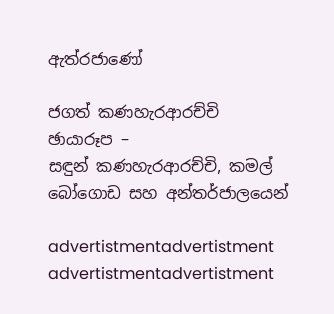ඇත්රජාණෝ

ජගත් කණහැරආරච්චි
ඡායාරූප –
සඳුන් කණහැරආරච්චි, කමල් බෝගොඩ සහ අන්තර්ජාලයෙන්

advertistmentadvertistment
advertistmentadvertistment